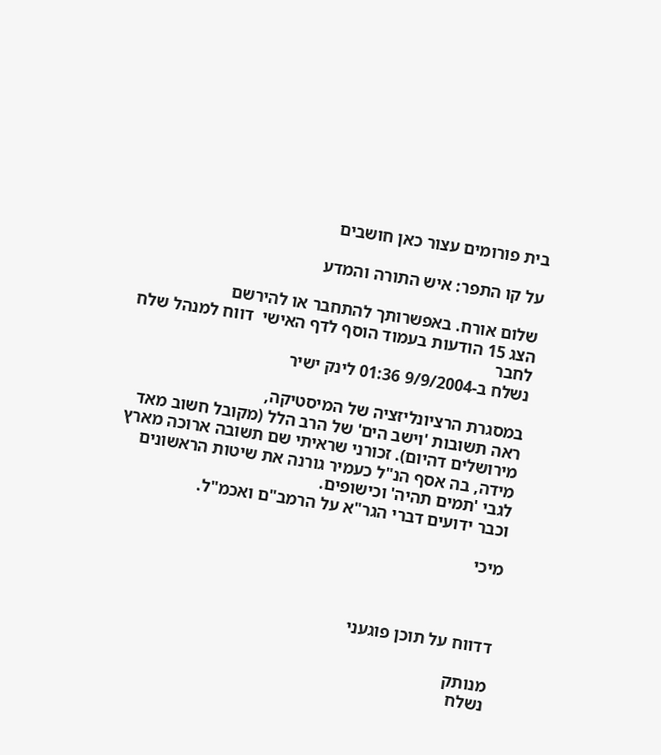בית פורומים עצור כאן חושבים

על קו התפר: איש התורה והמדע

שלום אורח. באפשרותך להתחבר או להירשם
הצג 15 הודעות בעמוד הוסף לדף האישי  דווח למנהל שלח לחבר
נשלח ב-9/9/2004 01:36 לינק ישיר

במסגרת הרציונליזציה של המיסטיקה,
ראה תשובות 'וישב הים' של הרב הלל (מקובל חשוב מאד מירושלים דהיום). זכורני שראיתי שם תשובה ארוכה מארץ מידה, בה אסף הנ"ל כעמיר גורנה את שיטות הראשונים לגבי 'תמים תהיה' וכישופים.
וכבר ידועים דברי הגר"א על הרמב"ם ואכמ"ל.

מיכי



דדווח על תוכן פוגעני

מנותק
נשלח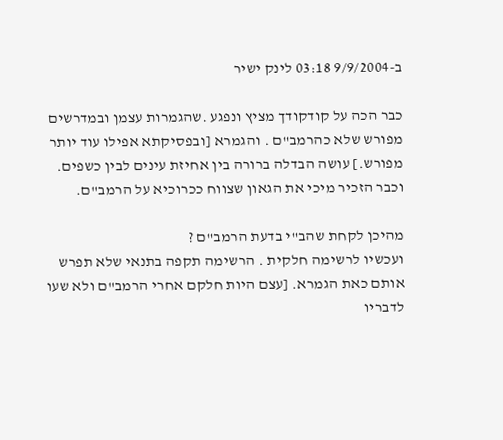ב-9/9/2004 03:18 לינק ישיר

כבר הכה על קודקודך מציץ ונפגע .שהגמרות עצמן ובמדרשים מפורש שלא כהרמב"ם . והגמרא [ובפסיקתא אפילו עוד יותר מפורש.] עושה הבדלה ברורה בין אחיזת עינים לבין כשפים.
וכבר הזכיר מיכי את הגאון שצווח ככרוכיא על הרמב"ם.

מהיכן לקחת שהב"י בדעת הרמב"ם ?
ועכשיו לרשימה חלקית . הרשימה תקפה בתנאי שלא תפרש אותם כאת הגמרא. [עצם היות חלקם אחרי הרמב"ם ולא שעו לדבריו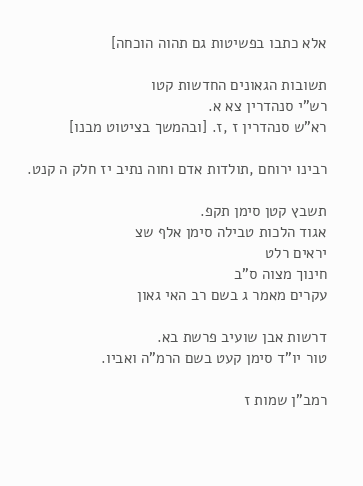אלא כתבו בפשיטות גם תהוה הוכחה]

תשובות הגאונים החדשות קטו
רש"י סנהדרין צא א.
רא"ש סנהדרין ז ,ז. [ובהמשך בציטוט מבנו]

רבינו ירוחם ,תולדות אדם וחוה נתיב יז חלק ה קנט.

תשבץ קטן סימן תקפ.
אגוד הלכות טבילה סימן אלף שצ
יראים רלט
חינוך מצוה ס"ב
עקרים מאמר ג בשם רב האי גאון

דרשות אבן שועיב פרשת בא.
טור יו"ד סימן קעט בשם הרמ"ה ואביו.

רמב"ן שמות ז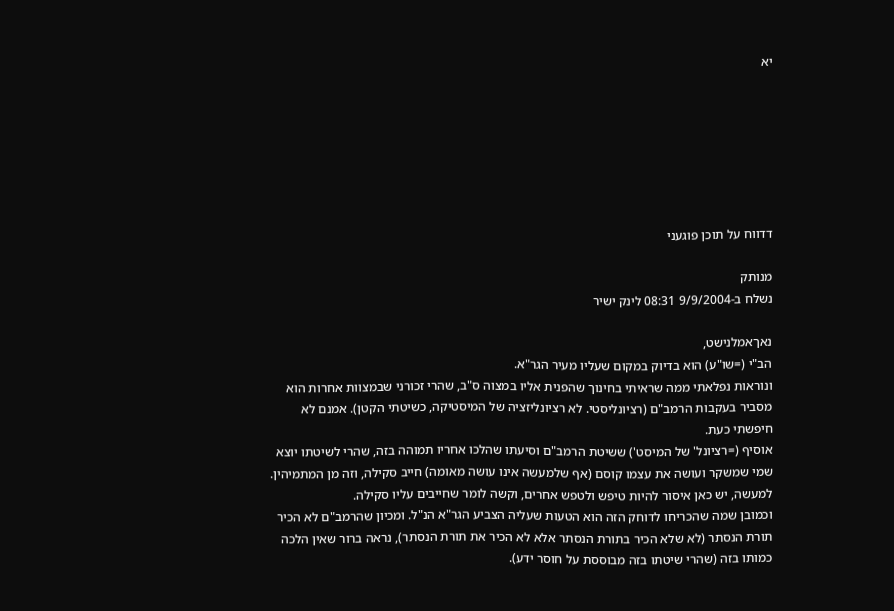יא







דדווח על תוכן פוגעני

מנותק
נשלח ב-9/9/2004 08:31 לינק ישיר

נאךאמלנישט,
הב"י (=שו"ע) הוא בדיוק במקום שעליו מעיר הגר"א.
ונוראות נפלאתי ממה שראיתי בחינוך שהפנית אליו במצוה ס"ב, שהרי זכורני שבמצוות אחרות הוא מסביר בעקבות הרמב"ם (רציונליסטי. לא רציונליזציה של המיסטיקה, כשיטתי הקטן). אמנם לא חיפשתי כעת.
אוסיף (=רציונל' של המיסט') ששיטת הרמב"ם וסיעתו שהלכו אחריו תמוהה בזה, שהרי לשיטתו יוצא שמי שמשקר ועושה את עצמו קוסם (אף שלמעשה אינו עושה מאומה) חייב סקילה, וזה מן המתמיהין. למעשה, יש כאן איסור להיות טיפש ולטפש אחרים, וקשה לומר שחייבים עליו סקילה.
וכמובן שמה שהכריחו לדוחק הזה הוא הטעות שעליה הצביע הגר"א הנ"ל. ומכיון שהרמב"ם לא הכיר תורת הנסתר (לא שלא הכיר בתורת הנסתר אלא לא הכיר את תורת הנסתר), נראה ברור שאין הלכה כמותו בזה (שהרי שיטתו בזה מבוססת על חוסר ידע).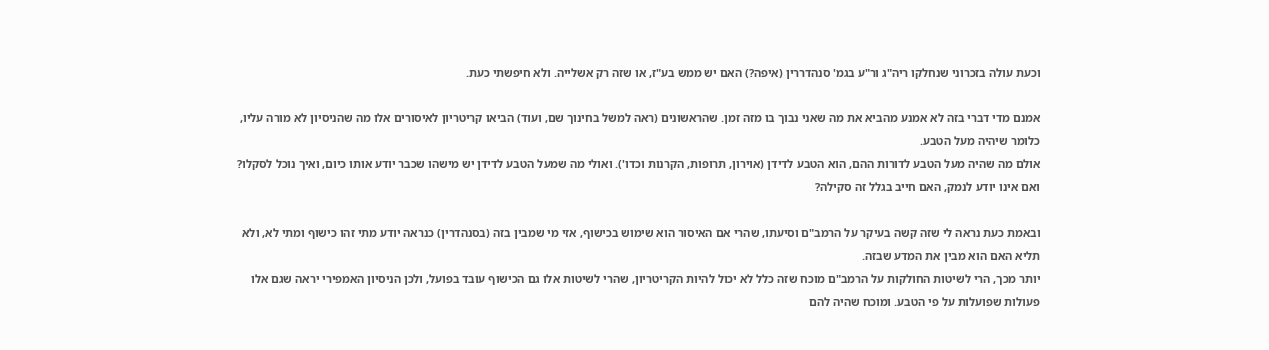וכעת עולה בזכרוני שנחלקו ריה"ג ור"ע בגמ' סנהדררין (איפה?) האם יש ממש בע"ז, או שזה רק אשלייה. ולא חיפשתי כעת.

אמנם מדי דברי בזה לא אמנע מהביא את מה שאני נבוך בו מזה זמן. שהראשונים (ראה למשל בחינוך שם, ועוד) הביאו קריטריון לאיסורים אלו מה שהניסיון לא מורה עליו, כלומר שיהיה מעל הטבע.
אולם מה שהיה מעל הטבע לדורות ההם, הוא הטבע לדידן (אוירון, תרופות, הקרנות וכדו'). ואולי מה שמעל הטבע לדידן יש מישהו שכבר יודע אותו כיום, ואיך נוכל לסקלו?
ואם אינו יודע לנמק, האם חייב בגלל זה סקילה?

ובאמת כעת נראה לי שזה קשה בעיקר על הרמב"ם וסיעתו, שהרי אם האיסור הוא שימוש בכישוף, אזי מי שמבין בזה (בסנהדרין) כנראה יודע מתי זהו כישוף ומתי לא, ולא תליא האם הוא מבין את המדע שבזה.
יותר מכך, הרי לשיטות החולקות על הרמב"ם מוכח שזה כלל לא יכול להיות הקריטריון, שהרי לשיטות אלו גם הכישוף עובד בפועל, ולכן הניסיון האמפירי יראה שגם אלו פעולות שפועלות על פי הטבע. ומוכח שהיה להם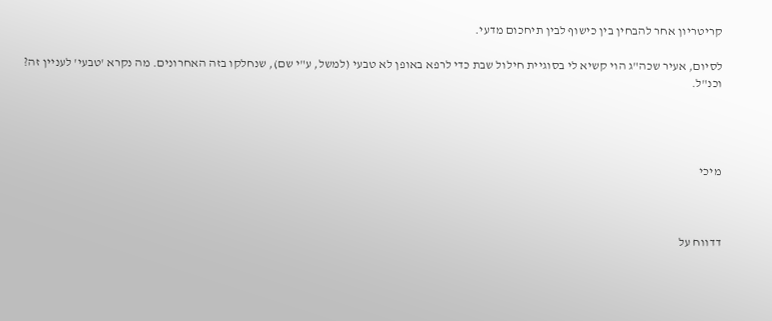קריטריון אחר להבחין בין כישוף לבין תיחכום מדעי.

לסיום, אעיר שכה"ג הוי קשיא לי בסוגיית חילול שבת כדי לרפא באופן לא טבעי (למשל, ע"י שם), שנחלקו בזה האחרונים. מה נקרא 'טבעי' לעניין זה? וכנ"ל.




מיכי



דדווח על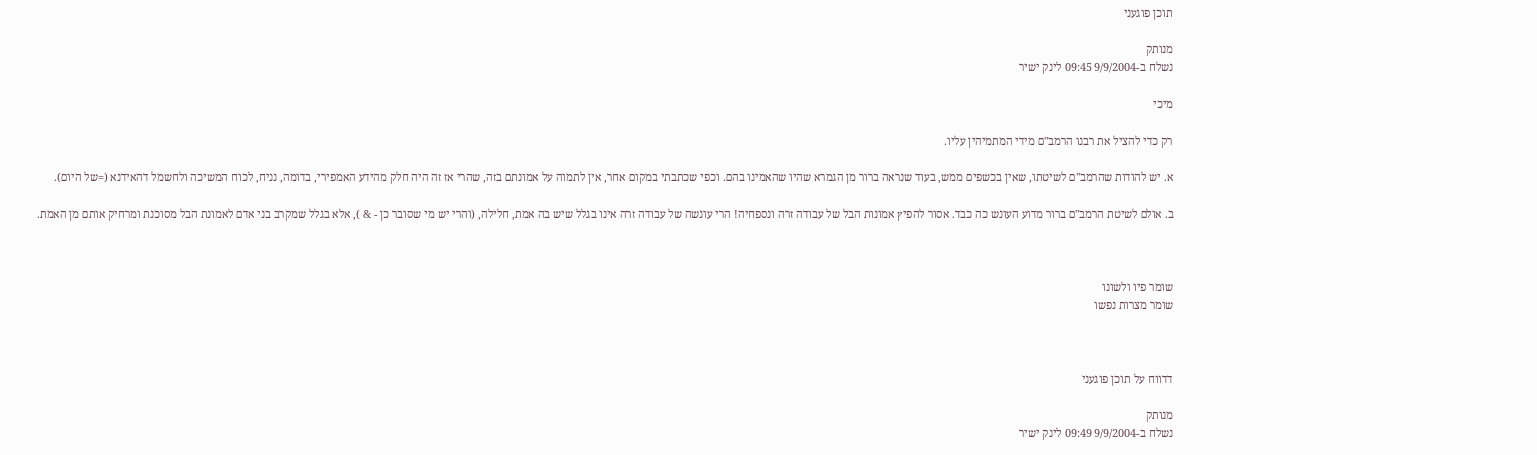תוכן פוגעני

מנותק
נשלח ב-9/9/2004 09:45 לינק ישיר

מיכי

רק כדי להציל את רבנו הרמב"ם מידי המתמיהין עליו.

א. יש להודות שהרמב"ם לשיטתו, שאין בכשפים ממש, בעוד שנראה ברור מן הגמרא שהיו שהאמינו בהם. וכפי שכתבתי במקום אחר, אין לתמוה על אמונתם בזה, שהרי אז זה היה חלק מהידע האמפירי, בדומה, נניח, לכוח המשיכה ולחשמל דהאידנא (=של היום).

ב. אולם לשיטת הרמב"ם ברור מדוע העונש כה כבד. אסור להפיץ אמונות הבל של עבודה זרה ונספחיה! הרי עונשה של עבודה זרה אינו בגלל שיש בה אמת, חלילה, (והרי יש מי שסובר כן - & ), אלא בגלל שמקרב בני אדם לאמונת הבל מסוכנת ומרחיק אותם מן האמת.



שומר פיו ולשונו
שומר מצרות נפשו



דדווח על תוכן פוגעני

מנותק
נשלח ב-9/9/2004 09:49 לינק ישיר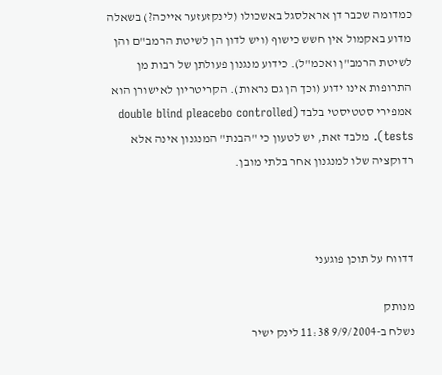כמדומה שכבר דן אראלסגל באשכולו (לינקזעזער אייכה?) בשאלה מדוע באקמול אין חשש כישוף (ויש לדון הן לשיטת הרמב"ם והן לשיטת הרמב"ן ואכמ"ל). כידוע מנגנון פעולתן של רבות מן התרופות אינו ידוע (וכך הן גם נראות). הקריטריון לאישורן הוא אמפירי סטטיסטי בלבד (double blind pleacebo controlled tests). מלבד זאת, יש לטעון כי "הבנת" המנגנון אינה אלא רדוקציה שלו למנגנון אחר בלתי מובן.



דדווח על תוכן פוגעני

מנותק
נשלח ב-9/9/2004 11:38 לינק ישיר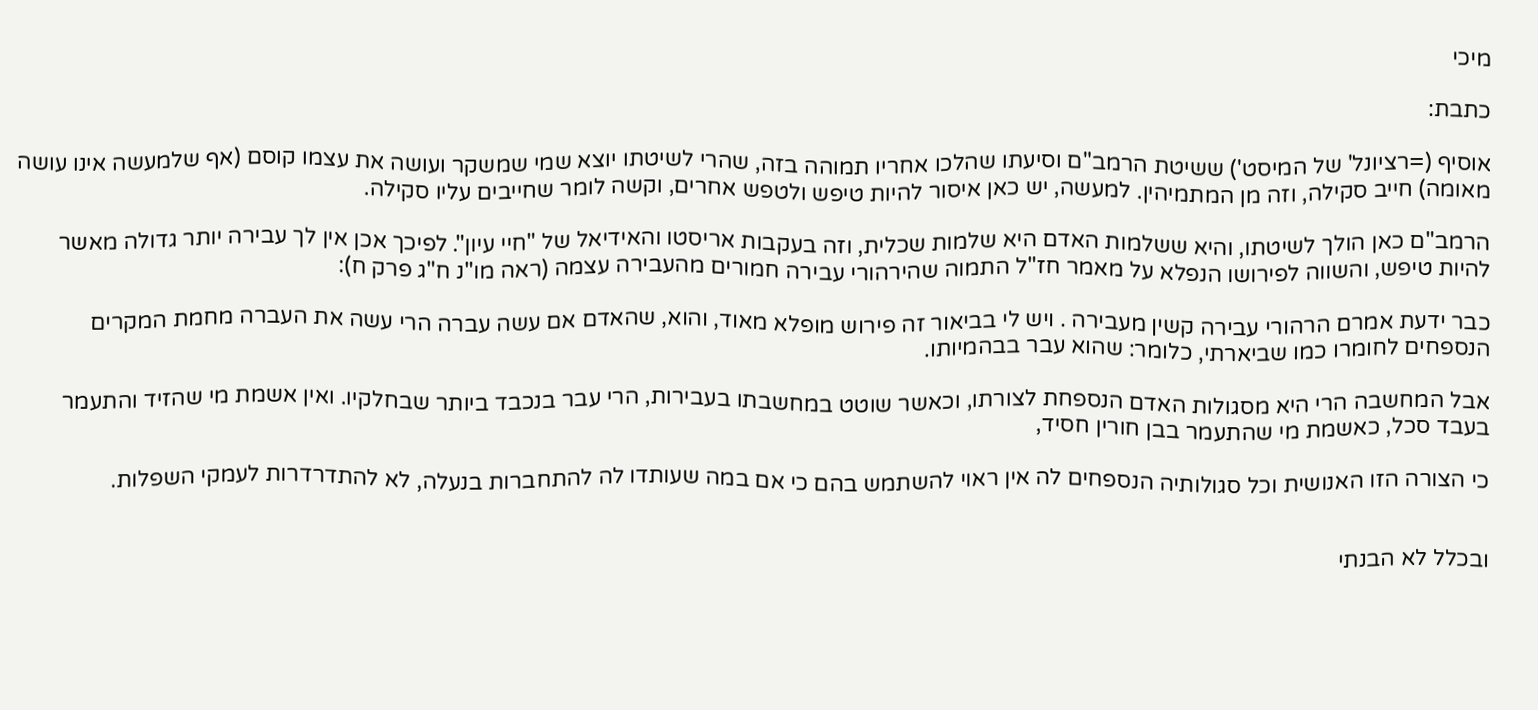מיכי

כתבת:

אוסיף (=רציונל' של המיסט') ששיטת הרמב"ם וסיעתו שהלכו אחריו תמוהה בזה, שהרי לשיטתו יוצא שמי שמשקר ועושה את עצמו קוסם (אף שלמעשה אינו עושה מאומה) חייב סקילה, וזה מן המתמיהין. למעשה, יש כאן איסור להיות טיפש ולטפש אחרים, וקשה לומר שחייבים עליו סקילה.

הרמב"ם כאן הולך לשיטתו, והיא ששלמות האדם היא שלמות שכלית, וזה בעקבות אריסטו והאידיאל של "חיי עיון". לפיכך אכן אין לך עבירה יותר גדולה מאשר להיות טיפש, והשווה לפירושו הנפלא על מאמר חז"ל התמוה שהירהורי עבירה חמורים מהעבירה עצמה (ראה מו"נ ח"ג פרק ח):

כבר ידעת אמרם הרהורי עבירה קשין מעבירה . ויש לי בביאור זה פירוש מופלא מאוד, והוא, שהאדם אם עשה עברה הרי עשה את העברה מחמת המקרים הנספחים לחומרו כמו שביארתי, כלומר: שהוא עבר בבהמיותו.

אבל המחשבה הרי היא מסגולות האדם הנספחת לצורתו, וכאשר שוטט במחשבתו בעבירות, הרי עבר בנכבד ביותר שבחלקיו. ואין אשמת מי שהזיד והתעמר בעבד סכל, כאשמת מי שהתעמר בבן חורין חסיד,

כי הצורה הזו האנושית וכל סגולותיה הנספחים לה אין ראוי להשתמש בהם כי אם במה שעותדו לה להתחברות בנעלה, לא להתדרדרות לעמקי השפלות.


ובכלל לא הבנתי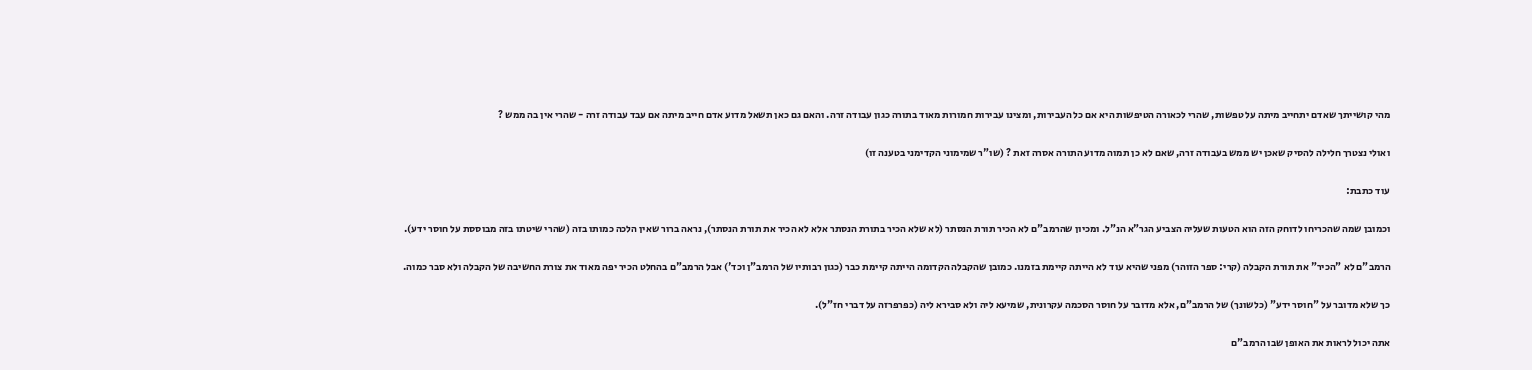מהי קושייתך שאדם יתחייב מיתה על טפשות, שהרי לכאורה הטיפשות היא אם כל העבירות, ומצינו עבירות חמורות מאוד בתורה כגון עבודה זרה. והאם גם כאן תשאל מדוע אדם חייב מיתה אם עבד עבודה זרה - שהרי אין בה ממש ?

ואולי נצטרך חלילה להסיק שאכן יש ממש בעבודה זרה, שאם לא כן תמוה מדוע התורה אסרה זאת ? (שו"ר שמימוני הקדימני בטענה זו)

עוד כתבת:

וכמובן שמה שהכריחו לדוחק הזה הוא הטעות שעליה הצביע הגר"א הנ"ל. ומכיון שהרמב"ם לא הכיר תורת הנסתר (לא שלא הכיר בתורת הנסתר אלא לא הכיר את תורת הנסתר), נראה ברור שאין הלכה כמותו בזה (שהרי שיטתו בזה מבוססת על חוסר ידע).

הרמב"ם לא "הכיר" את תורת הקבלה (קרי: ספר הזוהר) מפני שהיא עוד לא הייתה קיימת בזמנו. כמובן שהקבלה הקדומה הייתה קיימת כבר (כגון רבותיו של הרמב"ן וכד') אבל הרמב"ם בהחלט הכיר יפה מאוד את צורת החשיבה של הקבלה ולא סבר כמוה.

כך שלא מדובר על "חוסר ידע" (כלשונך) של הרמב"ם, אלא מדובר על חוסר הסכמה עקרונית, שמיעא ליה ולא סבירא ליה (כפרפרזה על דברי חז"ל).

אתה יכול לראות את האופן שבו הרמב"ם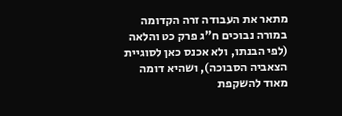מתאר את העבודה זרה הקדומה במורה נבוכים ח"ג פרק כט והלאה (לפי הבנתו, ולא אכנס כאן לסוגיית הצאביה הסבוכה), ושהיא דומה מאוד להשקפת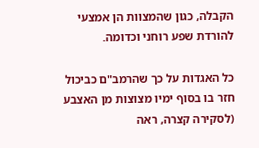הקבלה, כגון שהמצוות הן אמצעי להורדת שפע רוחני וכדומה.

כל האגדות על כך שהרמב"ם כביכול חזר בו בסוף ימיו מצוצות מן האצבע (לסקירה קצרה, ראה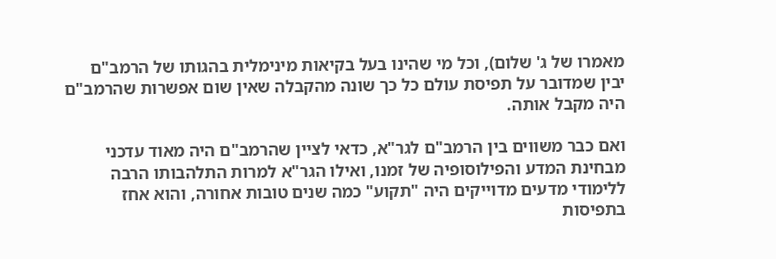מאמרו של ג' שלום), וכל מי שהינו בעל בקיאות מינימלית בהגותו של הרמב"ם יבין שמדובר על תפיסת עולם כל כך שונה מהקבלה שאין שום אפשרות שהרמב"ם היה מקבל אותה.

ואם כבר משווים בין הרמב"ם לגר"א, כדאי לציין שהרמב"ם היה מאוד עדכני מבחינת המדע והפילוסופיה של זמנו, ואילו הגר"א למרות התלהבותו הרבה ללימודי מדעים מדוייקים היה "תקוע" כמה שנים טובות אחורה, והוא אחז בתפיסות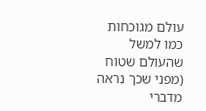עולם מגוכחות כמו למשל שהעולם שטוח (מפני שכך נראה מדברי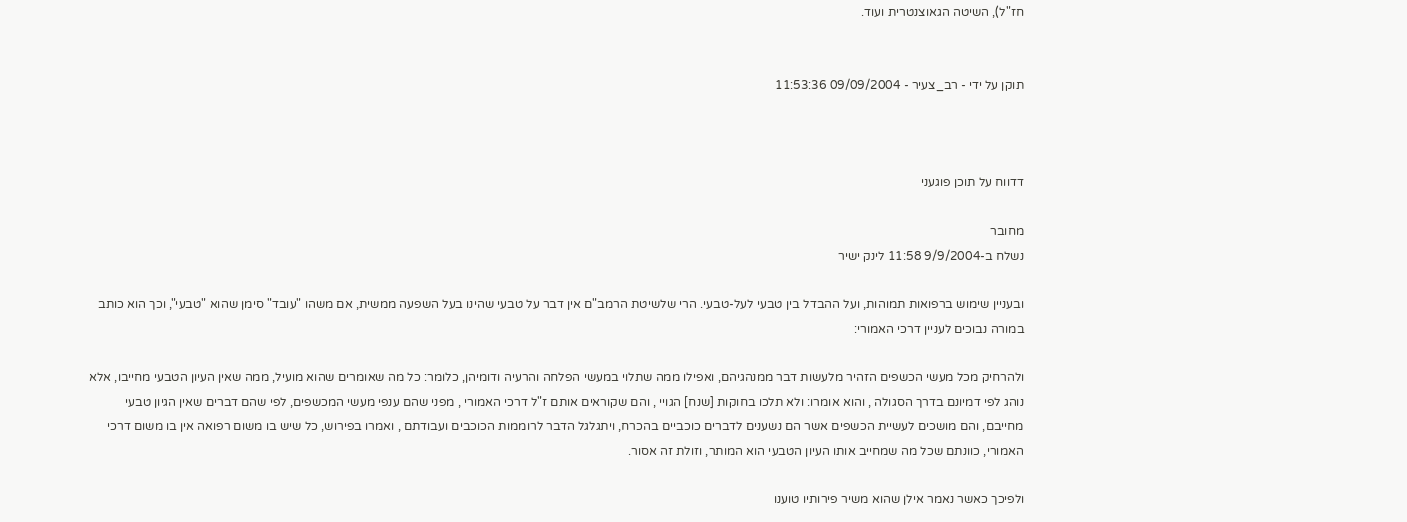חז"ל), השיטה הגאוצנטרית ועוד.


תוקן על ידי - רב_צעיר - 09/09/2004 11:53:36



דדווח על תוכן פוגעני

מחובר
נשלח ב-9/9/2004 11:58 לינק ישיר

ובעניין שימוש ברפואות תמוהות, ועל ההבדל בין טבעי לעל-טבעי. הרי שלשיטת הרמב"ם אין דבר על טבעי שהינו בעל השפעה ממשית, אם משהו "עובד" סימן שהוא "טבעי", וכך הוא כותב במורה נבוכים לעניין דרכי האמורי:

ולהרחיק מכל מעשי הכשפים הזהיר מלעשות דבר ממנהגיהם, ואפילו ממה שתלוי במעשי הפלחה והרעיה ודומיהן, כלומר: כל מה שאומרים שהוא מועיל, ממה שאין העיון הטבעי מחייבו, אלא נוהג לפי דמיונם בדרך הסגולה , והוא אומרו: ולא תלכו בחוקות [שנח] הגויי , והם שקוראים אותם ז"ל דרכי האמורי , מפני שהם ענפי מעשי המכשפים, לפי שהם דברים שאין הגיון טבעי מחייבם, והם מושכים לעשיית הכשפים אשר הם נשענים לדברים כוכביים בהכרח, ויתגלגל הדבר לרוממות הכוכבים ועבודתם , ואמרו בפירוש, כל שיש בו משום רפואה אין בו משום דרכי האמורי, כוונתם שכל מה שמחייב אותו העיון הטבעי הוא המותר, וזולת זה אסור.

ולפיכך כאשר נאמר אילן שהוא משיר פירותיו טוענו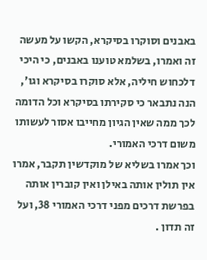באבנים וסוקרו בסיקרא, הקשו על מעשה זה ואמרו, בשלמא טוענו באבנים, כי היכי דלכחוש חיליה, אלא סוקרו בסיקרא וגו', הנה נתבאר כי סקירתו בסיקרא וכל הדומה לכך ממה שאין הגיון מחייבו אסור לעשותו משום דרכי האמורי.
וכך אמרו בשליא של מוקדשין תקבר, אמרו אין תולין אותה באילן ואין קוברין אותה בפרשת דרכים מפני דרכי האמורי 38, ועל זה תדון .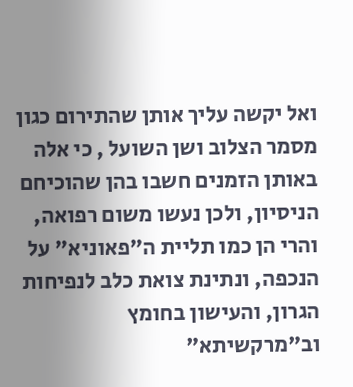ואל יקשה עליך אותן שהתירום כגון מסמר הצלוב ושן השועל , כי אלה באותן הזמנים חשבו בהן שהוכיחם הניסיון, ולכן נעשו משום רפואה, והרי הן כמו תליית ה"פאוניא" על הנכפה, ונתינת צואת כלב לנפיחות הגרון, והעישון בחומץ וב"מרקשיתא"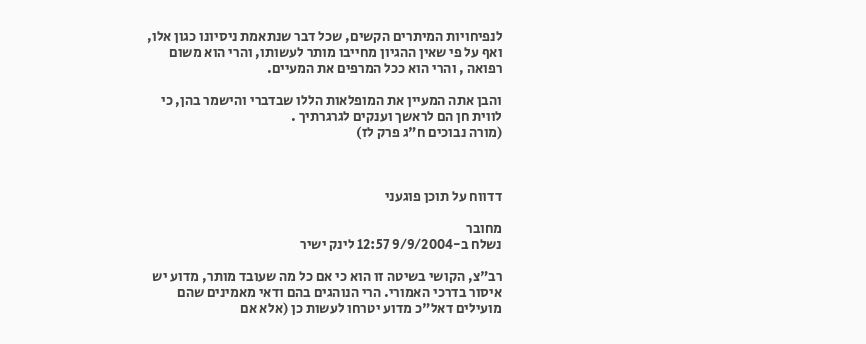לנפיחויות המיתרים הקשים, שכל דבר שנתאמת ניסיונו כגון אלו, ואף על פי שאין ההגיון מחייבו מותר לעשותו, והרי הוא משום רפואה , והרי הוא ככל המרפים את המעיים.

והבן אתה המעיין את המופלאות הללו שבדברי והישמר בהן, כי לווית חן הם לראשך וענקים לגרגרתיך .
(מורה נבוכים ח"ג פרק לז)



דדווח על תוכן פוגעני

מחובר
נשלח ב-9/9/2004 12:57 לינק ישיר

רב"צ, הקושי בשיטה זו הוא כי אם כל מה שעובד מותר, מדוע יש איסור בדרכי האמורי. הרי הנוהגים בהם ודאי מאמינים שהם מועילים דאל"כ מדוע יטרחו לעשות כן (אלא אם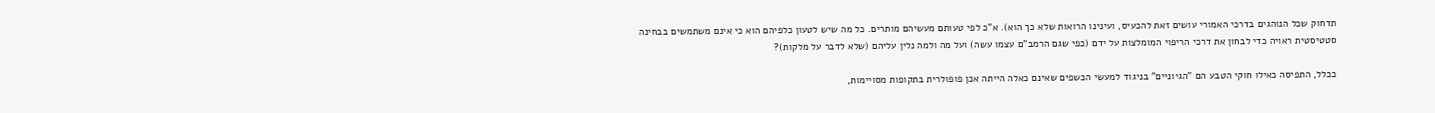תדחוק שכל הנוהגים בדרכי האמורי עושים זאת להכעיס, ועינינו הרואות שלא כך הוא). א"כ לפי טעותם מעשיהם מותרים. כל מה שיש לטעון כלפיהם הוא כי אינם משתמשים בבחינה סטטיסטית ראויה כדי לבחון את דרכי הריפוי המומלצות על ידם (כפי שגם הרמב"ם עצמו עשה) ועל מה ולמה נלין עליהם (שלא לדבר על מלקות)?

ככלל, התפיסה כאילו חוקי הטבע הם "הגיוניים" בניגוד למעשי הכשפים שאינם כאלה הייתה אכן פופולרית בתקופות מסויימות,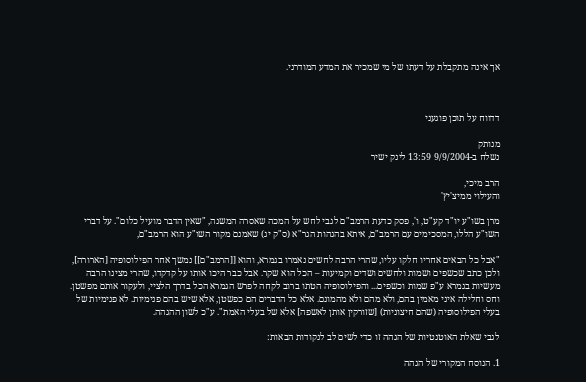אך אינה מתקבלת על דעתו של מי שמכיר את המדע המודרני.



דדווח על תוכן פוגעני

מנותק
נשלח ב-9/9/2004 13:59 לינק ישיר

הרב מיכי,
והעילוי ממיצ'יץ'

מרן בשו"ע יו"ד קע"ט, ו', פסק כדעת הרמב"ם לגבי לחש על המכה שאסרה המשנה, "שאין הדבר מועיל כלום". על דברי השו"ע הללו, המסכימים עם הרמב"ם, איתא בהגהות הגר"א (ס"ק יג) שאמנם מקור השו"ע הוא הרמב"ם,

"אבל כל הבאים אחריו חלקו עליו, שהרי הרבה לחשים נאמרו בגמרא, והוא [[הרמב"ם]] נמשך אחר הפילוסופיה [הארורה], ולכן כתב שכשפים ושמות ולחשים ושדים וקמיעות – הכל הוא שקר. אבל כבר היכו אותו על קדקדו, שהרי מצינו הרבה מעשיות בגמרא ע"פ שמות וכשפים... והפילוסופיה הטתו ברוב לקחה לפרש הגמרא הכל בדרך הלציי, ולעקור אותם מפשטן. וחס וחלילה איני מאמין בהם, ולא מהם ולא מהמונם. אלא כל הדברים הם כפשטן, אלא שיש בהם פנימיות. לא פנימיות של בעלי הפילוסופיה (שהם חיצוניות) [שזורקין אותן לאשפה] אלא של בעלי האמת". ע"כ לשון ההגהה.

לגבי שאלת האוטנטיות של הגהה זו כדי לשים לב לנקודות הבאות:

1. הנוסח המקורי של הגהה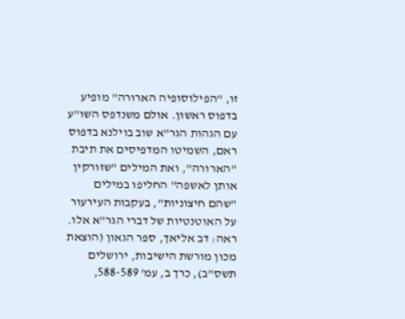זו, "הפילוסופיה הארורה" מופיע בדפוס ראשון. אולם משנדפס השו"ע עם הגהות הגר"א שוב בוילנא בדפוס ראם, השמיטו המדפיסים את תיבת "הארורה", ואת המילים "שזורקין אותן לאשפה" החליפו במילים "שהם חיצוניות", בעקבות העירעור על האוטנטיות של דברי הגר"א אלו. ראה: דב אליאך, ספר הגאון (הוצאת מכון מורשת הישיבות, ירושלים תשס"ב), כרך ב, עמ' 588-589,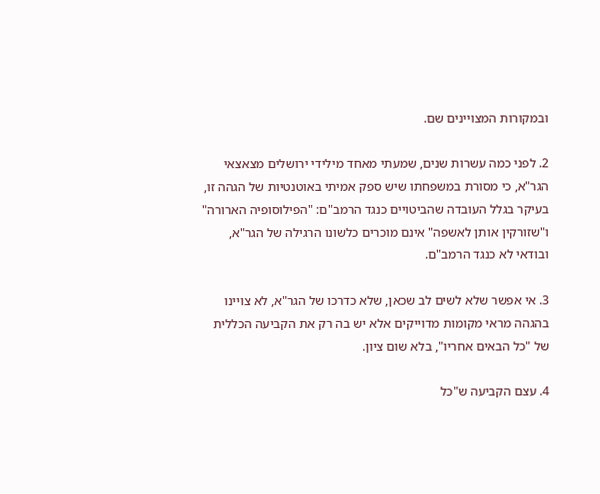ובמקורות המצויינים שם.

2. לפני כמה עשרות שנים, שמעתי מאחד מילידי ירושלים מצאצאי הגר"א, כי מסורת במשפחתו שיש ספק אמיתי באוטנטיות של הגהה זו, בעיקר בגלל העובדה שהביטויים כנגד הרמב"ם: "הפילוסופיה הארורה" ו"שזורקין אותן לאשפה" אינם מוכרים כלשונו הרגילה של הגר"א, ובודאי לא כנגד הרמב"ם.

3. אי אפשר שלא לשים לב שכאן, שלא כדרכו של הגר"א, לא צויינו בהגהה מראי מקומות מדוייקים אלא יש בה רק את הקביעה הכללית של "כל הבאים אחריו", בלא שום ציון.

4. עצם הקביעה ש"כל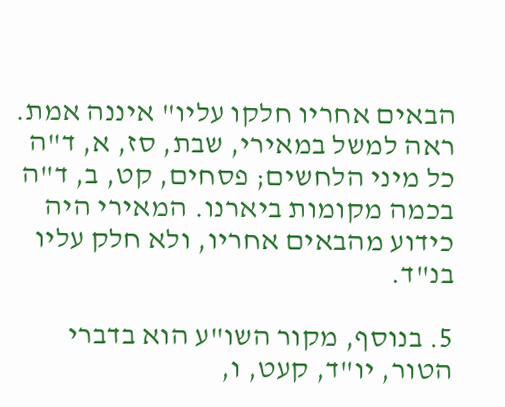הבאים אחריו חלקו עליו" איננה אמת. ראה למשל במאירי, שבת, סז, א, ד"ה כל מיני הלחשים; פסחים, קט, ב, ד"ה בכמה מקומות ביארנו. המאירי היה כידוע מהבאים אחריו, ולא חלק עליו בנ"ד.

5. בנוסף, מקור השו"ע הוא בדברי הטור, יו"ד, קעט, ו,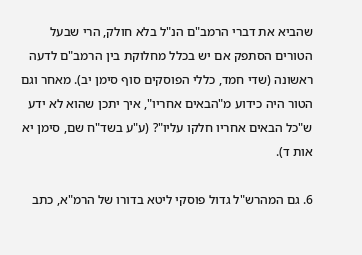שהביא את דברי הרמב"ם הנ"ל בלא חולק, הרי שבעל הטורים הסתפק אם יש בכלל מחלוקת בין הרמב"ם לדעה ראשונה (שדי חמד, כללי הפוסקים סוף סימן יב). מאחר וגם הטור היה כידוע מ"הבאים אחריו", איך יתכן שהוא לא ידע ש"כל הבאים אחריו חלקו עליו"? (ע"ע בשד"ח שם, סימן יא אות ד).

6. גם המהרש"ל גדול פוסקי ליטא בדורו של הרמ"א, כתב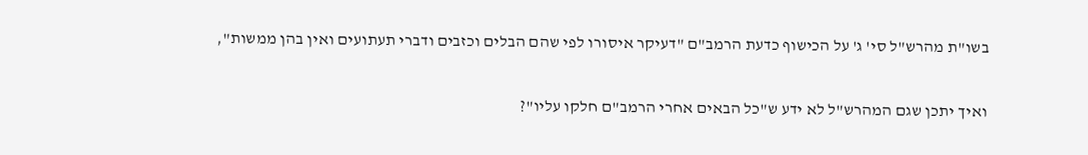בשו"ת מהרש"ל סי' ג' על הכישוף כדעת הרמב"ם "דעיקר איסורו לפי שהם הבלים וכזבים ודברי תעתועים ואין בהן ממשות",

ואיך יתכן שגם המהרש"ל לא ידע ש"כל הבאים אחרי הרמב"ם חלקו עליו"?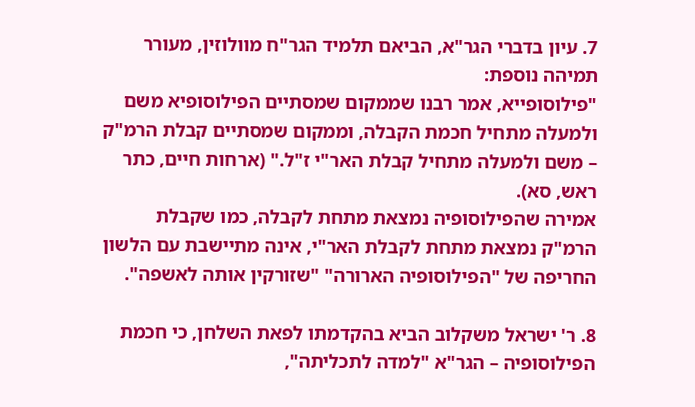7. עיון בדברי הגר"א, הביאם תלמיד הגר"ח מוולוזין, מעורר תמיהה נוספת:
"פילוסופייא, אמר רבנו שממקום שמסתיים הפילוסופיא משם ולמעלה מתחיל חכמת הקבלה, וממקום שמסתיים קבלת הרמ"ק – משם ולמעלה מתחיל קבלת האר"י ז"ל." (ארחות חיים, כתר ראש, סא).
אמירה שהפילוסופיה נמצאת מתחת לקבלה, כמו שקבלת הרמ"ק נמצאת מתחת לקבלת האר"י, אינה מתיישבת עם הלשון החריפה של "הפילוסופיה הארורה" "שזורקין אותה לאשפה".

8. ר' ישראל משקלוב הביא בהקדמתו לפאת השלחן, כי חכמת הפילוסופיה – הגר"א "למדה לתכליתה",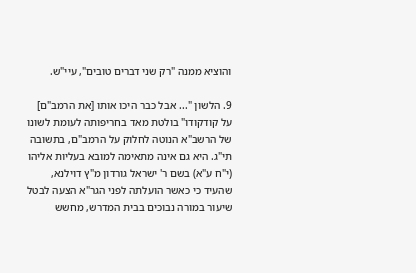והוציא ממנה "רק שני דברים טובים", עיי"ש.

9. הלשון "... אבל כבר היכו אותו [את הרמב"ם] על קודקודו" בולטת מאד בחריפותה לעומת לשונו של הרשב"א הנוטה לחלוק על הרמב"ם, בתשובה תי"ג. היא גם אינה מתאימה למובא בעליות אליהו (י"ח ע"א) בשם ר' ישראל גורדון מ"ץ דוילנא, שהעיד כי כאשר הועלתה לפני הגר"א הצעה לבטל שיעור במורה נבוכים בבית המדרש, מחשש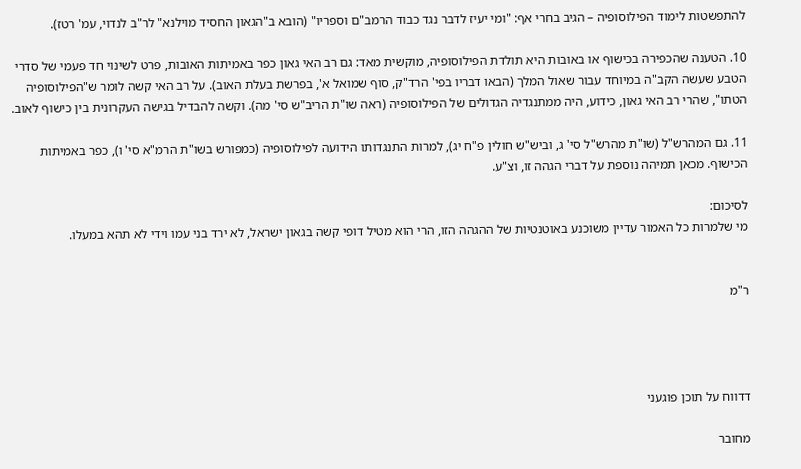להתפשטות לימוד הפילוסופיה – הגיב בחרי אף: "ומי יעיז לדבר נגד כבוד הרמב"ם וספריו" (הובא ב"הגאון החסיד מוילנא" לר"ב לנדוי, עמ' רטז).

10. הטענה שהכפירה בכישוף או באובות היא תולדת הפילוסופיה, מוקשית מאד: גם רב האי גאון כפר באמיתות האובות, פרט לשינוי חד פעמי של סדרי הטבע שעשה הקב"ה במיוחד עבור שאול המלך (הבאו דבריו בפי' הרד"ק, סוף שמואל א', בפרשת בעלת האוב). על רב האי קשה לומר ש"הפילוסופיה הטתו", שהרי רב האי גאון, כידוע, היה ממתנגדיה הגדולים של הפילוסופיה (ראה שו"ת הריב"ש סי' מה). וקשה להבדיל בגישה העקרונית בין כישוף לאוב.

11. גם המהרש"ל (שו"ת מהרש"ל סי' ג, וביש"ש חולין פ"ח יג), למרות התנגדותו הידועה לפילוסופיה (כמפורש בשו"ת הרמ"א סי' ו), כפר באמיתות הכישוף. מכאן תמיהה נוספת על דברי הגהה זו, וצ"ע.

לסיכום:
מי שלמרות כל האמור עדיין משוכנע באוטנטיות של ההגהה הזו, הרי הוא מטיל דופי קשה בגאון ישראל, לא ירד בני עמו וידי לא תהא במעלו.


ר"מ




דדווח על תוכן פוגעני

מחובר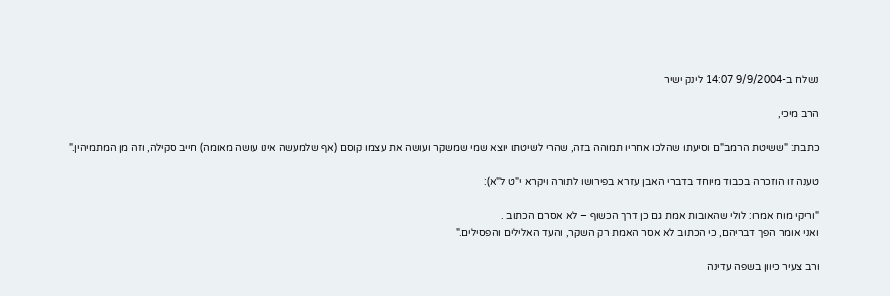נשלח ב-9/9/2004 14:07 לינק ישיר

הרב מיכי,

כתבת: "ששיטת הרמב"ם וסיעתו שהלכו אחריו תמוהה בזה, שהרי לשיטתו יוצא שמי שמשקר ועושה את עצמו קוסם (אף שלמעשה אינו עושה מאומה) חייב סקילה, וזה מן המתמיהין."

טענה זו הוזכרה בכבוד מיוחד בדברי האבן עזרא בפירושו לתורה ויקרא י"ט ל"א):

"וריקי מוח אמרו: לולי שהאובות אמת גם כן דרך הכשוף – לא אסרם הכתוב .
ואני אומר הפך דבריהם, כי הכתוב לא אסר האמת רק השקר, והעד האלילים והפסילים."

ורב צעיר כיוון בשפה עדינה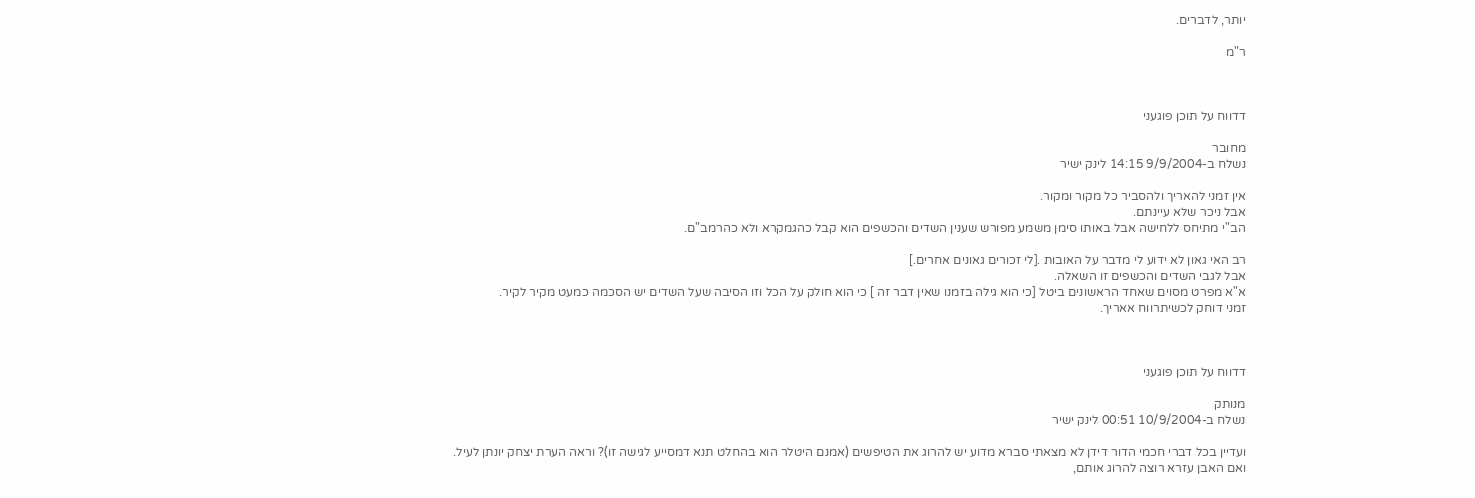יותר, לדברים.

ר"מ



דדווח על תוכן פוגעני

מחובר
נשלח ב-9/9/2004 14:15 לינק ישיר

אין זמני להאריך ולהסביר כל מקור ומקור.
אבל ניכר שלא עיינתם.
הב"י מתיחס ללחישה אבל באותו סימן משמע מפורש שענין השדים והכשפים הוא קבל כהגמקרא ולא כהרמב"ם.

רב האי גאון לא ידוע לי מדבר על האובות .[לי זכורים גאונים אחרים.]
אבל לגבי השדים והכשפים זו השאלה.
א"א מפרט מסוים שאחד הראשונים ביטל [כי הוא גילה בזמנו שאין דבר זה ] כי הוא חולק על הכל וזו הסיבה שעל השדים יש הסכמה כמעט מקיר לקיר.
זמני דוחק לכשיתרווח אאריך.



דדווח על תוכן פוגעני

מנותק
נשלח ב-10/9/2004 00:51 לינק ישיר

ועדיין בכל דברי חכמי הדור דידן לא מצאתי סברא מדוע יש להרוג את הטיפשים (אמנם היטלר הוא בהחלט תנא דמסייע לגישה זו)? וראה הערת יצחק יונתן לעיל.
ואם האבן עזרא רוצה להרוג אותם,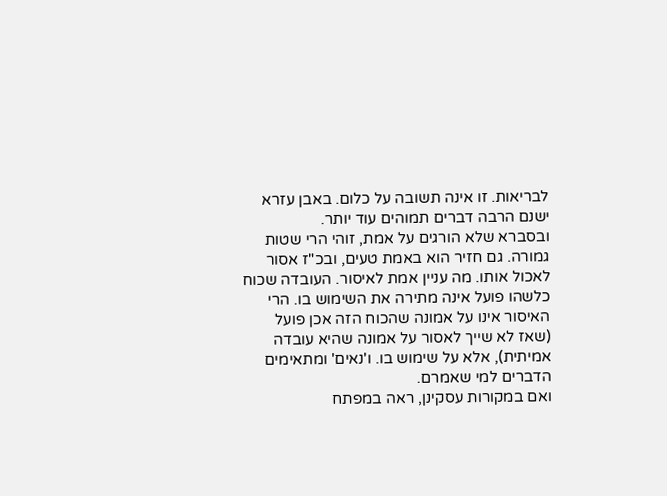לבריאות. זו אינה תשובה על כלום. באבן עזרא ישנם הרבה דברים תמוהים עוד יותר.
ובסברא שלא הורגים על אמת, זוהי הרי שטות גמורה. גם חזיר הוא באמת טעים, ובכ"ז אסור לאכול אותו. מה עניין אמת לאיסור. העובדה שכוח כלשהו פועל אינה מתירה את השימוש בו. הרי האיסור אינו על אמונה שהכוח הזה אכן פועל (שאז לא שייך לאסור על אמונה שהיא עובדה אמיתית), אלא על שימוש בו. ו'נאים' ומתאימים הדברים למי שאמרם.
ואם במקורות עסקינן, ראה במפתח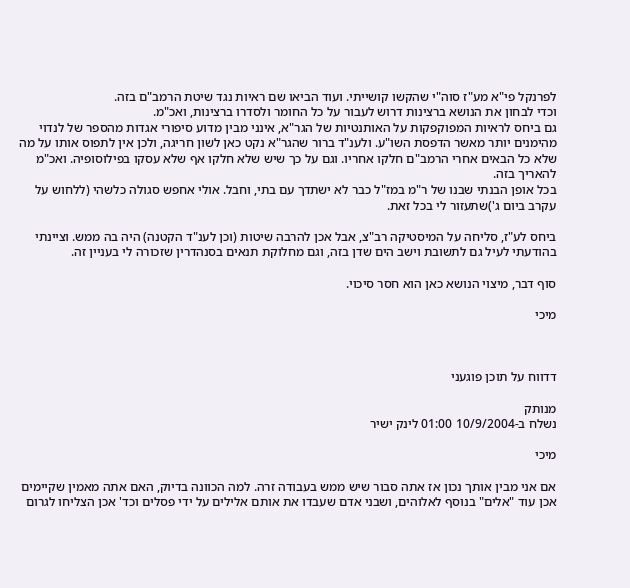לפרנקל פי"א מע"ז סוה"י שהקשו קושייתי. ועוד הביאו שם ראיות נגד שיטת הרמב"ם בזה.
וכדי לבחון את הנושא ברצינות דרוש לעבור על כל החומר ולסדרו ברצינות, ואכ"מ.
גם ביחס לראיות המפוקפקות על האותנטיות של הגר"א, אינני מבין מדוע סיפורי אגדות מהספר של לנדוי מהימנים יותר מאשר הדפסת השו"ע. ולענ"ד ברור שהגר"א נקט כאן לשון חריגה, ולכן אין לתפוס אותו על מה שלא כל הבאים אחרי הרמב"ם חלקו אחריו. וגם על כך שיש שלא חלקו אף שלא עסקו בפילוסופיה. ואכ"מ להאריך בזה.
בכל אופן הבנתי שבנו של ר"מ במז"ל כבר לא ישתדך עם בתי, וחבל. אולי אחפש סגולה כלשהי (ללחוש על עקרב ביום ג')שתעזור לי בכל זאת.

ביחס לע"ז, סליחה על המיסטיקה רב"צ, אבל אכן להרבה שיטות (וכן לענ"ד הקטנה) היה בה ממש. וציינתי בהודעתי לעיל גם לתשובת וישב הים שדן בזה, וגם מחלוקת תנאים בסנהדרין שזכורה לי בעניין זה.

סוף דבר, מיצוי הנושא כאן הוא חסר סיכוי.

מיכי



דדווח על תוכן פוגעני

מנותק
נשלח ב-10/9/2004 01:00 לינק ישיר

מיכי

אם אני מבין אותך נכון אז אתה סבור שיש ממש בעבודה זרה. למה הכוונה בדיוק, האם אתה מאמין שקיימים אכן עוד "אלים" בנוסף לאלוהים, ושבני אדם שעבדו את אותם אלילים על ידי פסלים וכד' אכן הצליחו לגרום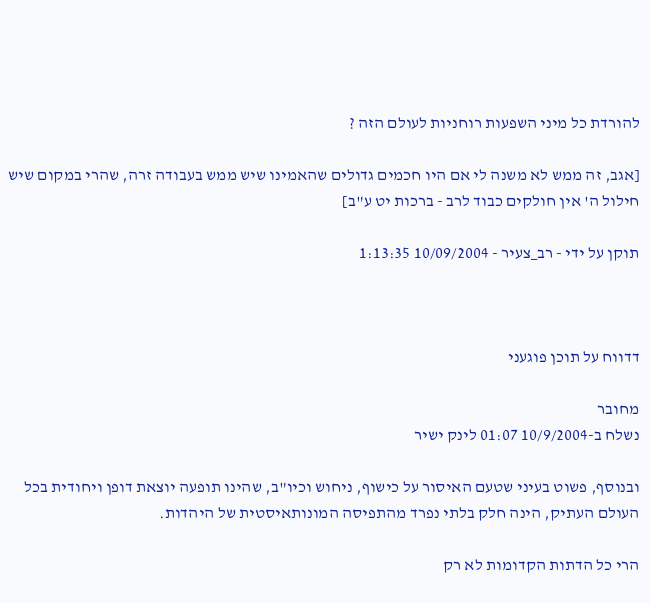להורדת כל מיני השפעות רוחניות לעולם הזה ?

[אגב, זה ממש לא משנה לי אם היו חכמים גדולים שהאמינו שיש ממש בעבודה זרה, שהרי במקום שיש חילול ה' אין חולקים כבוד לרב - ברכות יט ע"ב]

תוקן על ידי - רב_צעיר - 10/09/2004 1:13:35



דדווח על תוכן פוגעני

מחובר
נשלח ב-10/9/2004 01:07 לינק ישיר

ובנוסף, פשוט בעיני שטעם האיסור על כישוף, ניחוש וכיו"ב, שהינו תופעה יוצאת דופן ויחודית בכל העולם העתיק, הינה חלק בלתי נפרד מהתפיסה המונותאיסטית של היהדות.

הרי כל הדתות הקדומות לא רק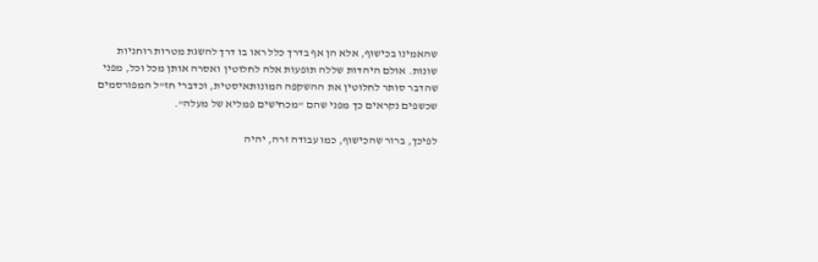שהאמינו בכישוף, אלא הן אף בדרך כלל ראו בו דרך להשגת מטרות רוחניות שונות. אולם היהדות שללה תופעות אלה לחלוטין ואסרה אותן מכל וכל, מפני שהדבר סותר לחלוטין את ההשקפה המונותאיסטית, וכדברי חז"ל המפורסמים שכשפים נקראים כך מפני שהם "מכחישים פמליא של מעלה".

לפיכך, ברור שהכישוף, כמו עבודה זרה, יהיה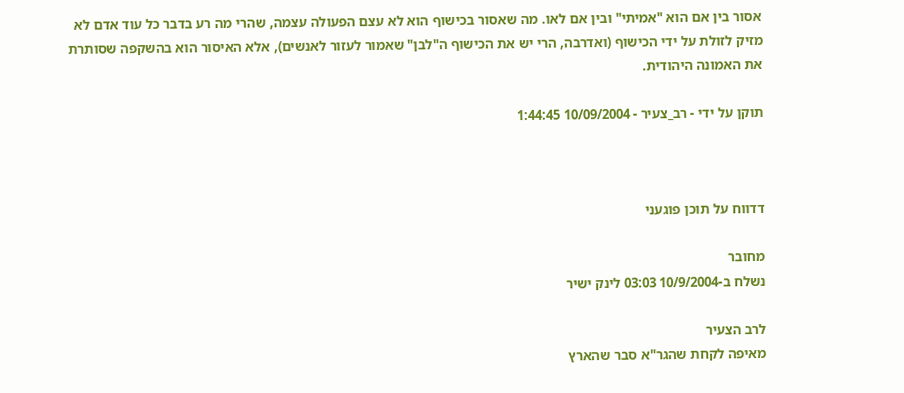אסור בין אם הוא "אמיתי" ובין אם לאו. מה שאסור בכישוף הוא לא עצם הפעולה עצמה, שהרי מה רע בדבר כל עוד אדם לא מזיק לזולת על ידי הכישוף (ואדרבה, הרי יש את הכישוף ה"לבן" שאמור לעזור לאנשים), אלא האיסור הוא בהשקפה שסותרת את האמונה היהודית.

תוקן על ידי - רב_צעיר - 10/09/2004 1:44:45



דדווח על תוכן פוגעני

מחובר
נשלח ב-10/9/2004 03:03 לינק ישיר

לרב הצעיר
מאיפה לקחת שהגר"א סבר שהארץ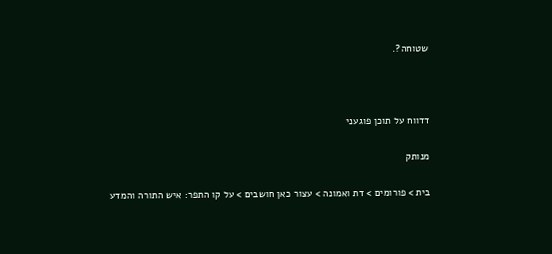שטוחה?.



דדווח על תוכן פוגעני

מנותק

בית > פורומים > דת ואמונה > עצור כאן חושבים > על קו התפר: איש התורה והמדע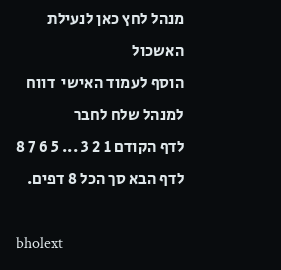מנהל לחץ כאן לנעילת האשכול
הוסף לעמוד האישי  דווח למנהל שלח לחבר
לדף הקודם 1 2 3 ... 5 6 7 8 לדף הבא סך הכל 8 דפים.

bholext